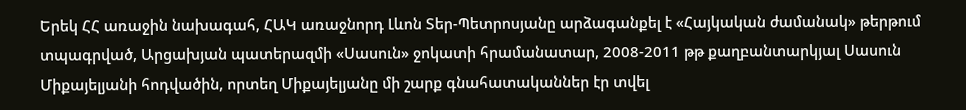Երեկ ՀՀ առաջին նախագահ, ՀԱԿ առաջնորդ Լևոն Տեր-Պետրոսյանը արձագանքել է «Հայկական ժամանակ» թերթում տպագրված, Արցախյան պատերազմի «Սասուն» ջոկատի հրամանատար, 2008-2011 թթ քաղբանտարկյալ Սասուն Միքայելյանի հոդվածին, որտեղ Միքայելյանը մի շարք գնահատականներ էր տվել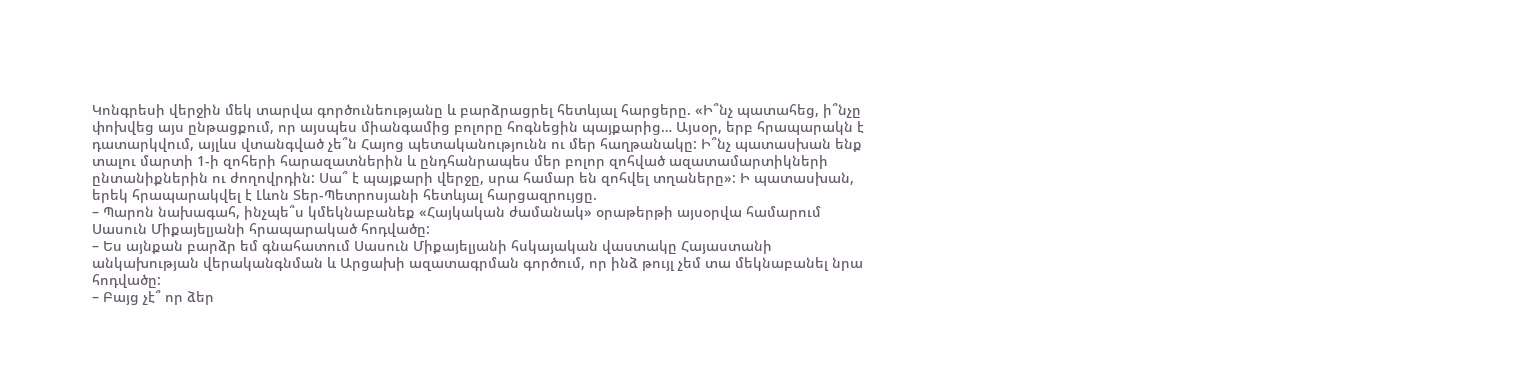Կոնգրեսի վերջին մեկ տարվա գործունեությանը և բարձրացրել հետևյալ հարցերը. «Ի՞նչ պատահեց, ի՞նչը փոխվեց այս ընթացքում, որ այսպես միանգամից բոլորը հոգնեցին պայքարից… Այսօր, երբ հրապարակն է դատարկվում, այլևս վտանգված չե՞ն Հայոց պետականությունն ու մեր հաղթանակը: Ի՞նչ պատասխան ենք տալու մարտի 1-ի զոհերի հարազատներին և ընդհանրապես մեր բոլոր զոհված ազատամարտիկների ընտանիքներին ու ժողովրդին: Սա՞ է պայքարի վերջը, սրա համար են զոհվել տղաները»: Ի պատասխան, երեկ հրապարակվել է Լևոն Տեր-Պետրոսյանի հետևյալ հարցազրույցը.
– Պարոն նախագահ, ինչպե՞ս կմեկնաբանեք «Հայկական ժամանակ» օրաթերթի այսօրվա համարում Սասուն Միքայելյանի հրապարակած հոդվածը:
– Ես այնքան բարձր եմ գնահատում Սասուն Միքայելյանի հսկայական վաստակը Հայաստանի անկախության վերականգնման և Արցախի ազատագրման գործում, որ ինձ թույլ չեմ տա մեկնաբանել նրա հոդվածը:
– Բայց չէ՞ որ ձեր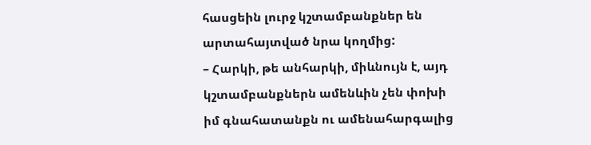հասցեին լուրջ կշտամբանքներ են արտահայտված նրա կողմից:
– Հարկի, թե անհարկի, միևնույն է, այդ կշտամբանքներն ամենևին չեն փոխի իմ գնահատանքն ու ամենահարգալից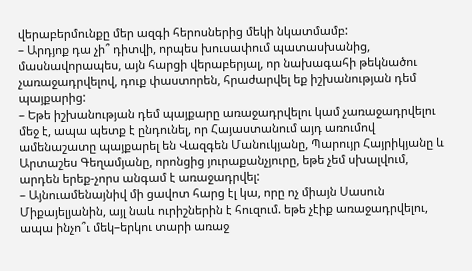վերաբերմունքը մեր ազգի հերոսներից մեկի նկատմամբ:
– Արդյոք դա չի՞ դիտվի, որպես խուսափում պատասխանից, մասնավորապես, այն հարցի վերաբերյալ, որ նախագահի թեկնածու չառաջադրվելով, դուք փաստորեն, հրաժարվել եք իշխանության դեմ պայքարից:
– Եթե իշխանության դեմ պայքարը առաջադրվելու կամ չառաջադրվելու մեջ է, ապա պետք է ընդունել, որ Հայաստանում այդ առումով ամենաշատը պայքարել են Վազգեն Մանուկյանը, Պարույր Հայրիկյանը և Արտաշես Գեղամյանը, որոնցից յուրաքանչյուրը, եթե չեմ սխալվում, արդեն երեք-չորս անգամ է առաջադրվել:
– Այնուամենայնիվ մի ցավոտ հարց էլ կա, որը ոչ միայն Սասուն Միքայելյանին, այլ նաև ուրիշներին է հուզում. եթե չէիք առաջադրվելու, ապա ինչո՞ւ մեկ–երկու տարի առաջ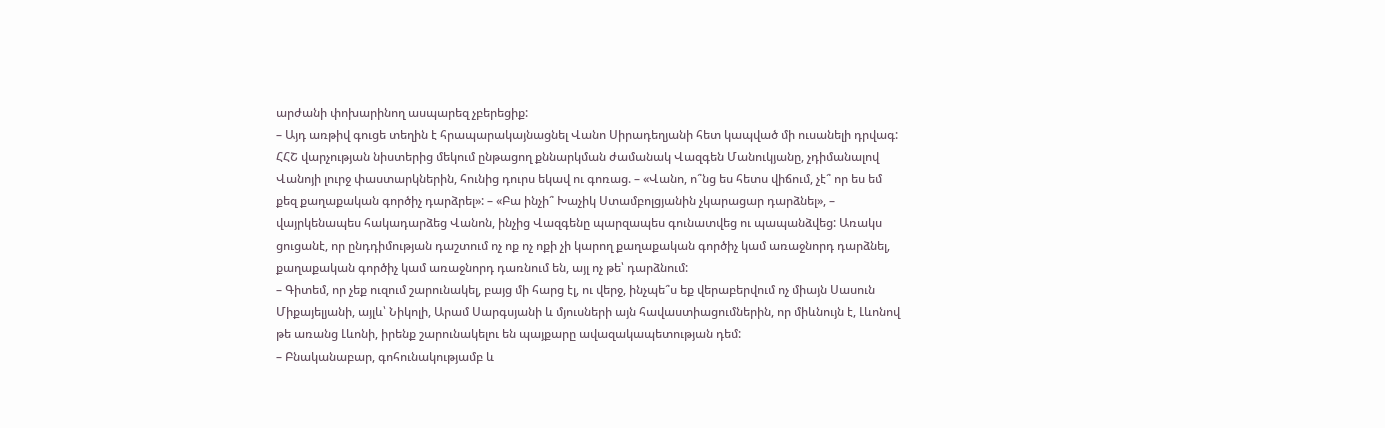արժանի փոխարինող ասպարեզ չբերեցիք:
– Այդ առթիվ գուցե տեղին է հրապարակայնացնել Վանո Սիրադեղյանի հետ կապված մի ուսանելի դրվագ: ՀՀՇ վարչության նիստերից մեկում ընթացող քննարկման ժամանակ Վազգեն Մանուկյանը, չդիմանալով Վանոյի լուրջ փաստարկներին, հունից դուրս եկավ ու գոռաց. – «Վանո, ո՞նց ես հետս վիճում, չէ՞ որ ես եմ քեզ քաղաքական գործիչ դարձրել»: – «Բա ինչի՞ Խաչիկ Ստամբոլցյանին չկարացար դարձնել», – վայրկենապես հակադարձեց Վանոն, ինչից Վազգենը պարզապես գունատվեց ու պապանձվեց: Առակս ցուցանէ, որ ընդդիմության դաշտում ոչ ոք ոչ ոքի չի կարող քաղաքական գործիչ կամ առաջնորդ դարձնել, քաղաքական գործիչ կամ առաջնորդ դառնում են, այլ ոչ թե՝ դարձնում:
– Գիտեմ, որ չեք ուզում շարունակել, բայց մի հարց էլ, ու վերջ, ինչպե՞ս եք վերաբերվում ոչ միայն Սասուն Միքայելյանի, այլև՝ Նիկոլի, Արամ Սարգսյանի և մյուսների այն հավաստիացումներին, որ միևնույն է, Լևոնով թե առանց Լևոնի, իրենք շարունակելու են պայքարը ավազակապետության դեմ:
– Բնականաբար, գոհունակությամբ և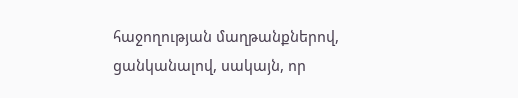հաջողության մաղթանքներով, ցանկանալով, սակայն, որ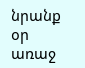նրանք օր առաջ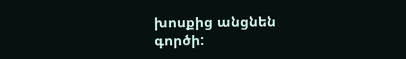խոսքից անցնեն գործի: